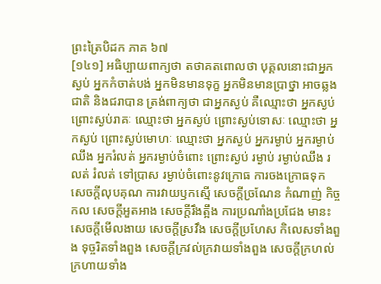ព្រះត្រៃបិដក ភាគ ៦៧
[១៤១] អធិប្បាយពាក្យថា តថាគតពោលថា បុគ្គលនោះជាអ្នកស្ងប់ អ្នកកំចាត់បង់ អ្នកមិនមានទុក្ខ អ្នកមិនមានប្រាថ្នា អាចឆ្លងជាតិ និងជរាបាន ត្រង់ពាក្យថា ជាអ្នកស្ងប់ គឺឈ្មោះថា អ្នកស្ងប់ ព្រោះស្ងប់រាគៈ ឈ្មោះថា អ្នកស្ងប់ ព្រោះស្ងប់ទោសៈ ឈ្មោះថា អ្នកស្ងប់ ព្រោះស្ងប់មោហៈ ឈ្មោះថា អ្នកស្ងប់ អ្នករម្ងាប់ អ្នករម្ងាប់ឈឹង អ្នករំលត់ អ្នករម្ងាប់ចំពោះ ព្រោះស្ងប់ រម្ងាប់ រម្ងាប់ឈឹង រលត់ រំលត់ ទៅប្រាស រម្ងាប់ចំពោះនូវក្រោធ ការចងក្រោធទុក សេចក្តីលុបគុណ ការវាយឫកស្មើ សេចក្តីច្រណែន កំណាញ់ កិច្ចកល សេចក្តីអួតអាង សេចក្តីរឹងត្អឹង ការប្រណាំងប្រជែង មានះ សេចក្តីមើលងាយ សេចក្តីស្រវឹង សេចក្តីប្រហែស កិលេសទាំងពួង ទុច្ចរិតទាំងពួង សេចក្តីក្រវល់ក្រវាយទាំងពួង សេចក្តីក្រហល់ក្រហាយទាំង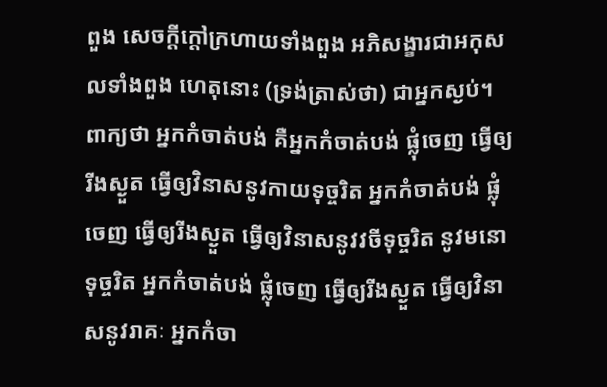ពួង សេចក្តីក្តៅក្រហាយទាំងពួង អភិសង្ខារជាអកុសលទាំងពួង ហេតុនោះ (ទ្រង់ត្រាស់ថា) ជាអ្នកស្ងប់។ ពាក្យថា អ្នកកំចាត់បង់ គឺអ្នកកំចាត់បង់ ផ្លុំចេញ ធ្វើឲ្យរីងស្ងួត ធ្វើឲ្យវិនាសនូវកាយទុច្ចរិត អ្នកកំចាត់បង់ ផ្លុំចេញ ធ្វើឲ្យរីងស្ងួត ធ្វើឲ្យវិនាសនូវវចីទុច្ចរិត នូវមនោទុច្ចរិត អ្នកកំចាត់បង់ ផ្លុំចេញ ធ្វើឲ្យរីងស្ងួត ធ្វើឲ្យវិនាសនូវរាគៈ អ្នកកំចា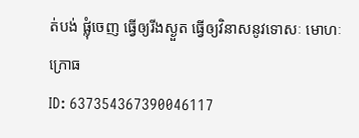ត់បង់ ផ្លុំចេញ ធ្វើឲ្យរីងស្ងួត ធ្វើឲ្យវិនាសនូវទោសៈ មោហៈ ក្រោធ
ID: 637354367390046117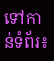ទៅកាន់ទំព័រ៖